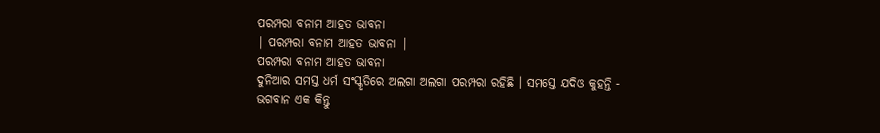ପରମ୍ପରା ବନାମ ଆହତ ଭାବନା
| ପରମ୍ପରା ବନାମ ଆହତ ଭାବନା |
ପରମ୍ପରା ବନାମ ଆହତ ଭାବନା
ଦୁନିଆର ସମସ୍ତ ଧର୍ମ ସଂସ୍କୃତିରେ ଅଲଗା ଅଲଗା ପରମ୍ପରା ରହିଛି । ସମସ୍ତେ ଯଦିଓ କୁହନ୍ତି - ଭଗବାନ ଏକ କିନ୍ତୁ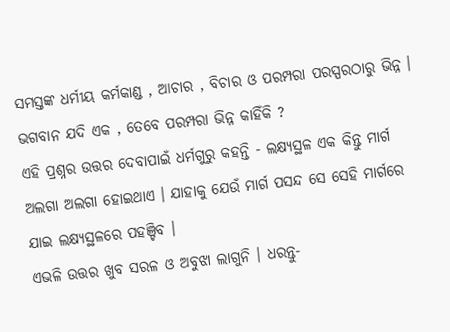ସମସ୍ତଙ୍କ ଧର୍ମୀୟ କର୍ମକାଣ୍ଡ , ଆଚାର , ବିଚାର ଓ ପରମ୍ପରା ପରସ୍ପରଠାରୁ ଭିନ୍ନ ।
ଭଗବାନ ଯଦି ଏକ , ତେବେ ପରମ୍ପରା ଭିନ୍ନ କାହିଁକି ?
ଏହି ପ୍ରଶ୍ନର ଉତ୍ତର ଦେବାପାଇଁ ଧର୍ମଗୁରୁ କହନ୍ତି - ଲକ୍ଷ୍ୟସ୍ଥଳ ଏକ କିନ୍ତୁ ମାର୍ଗ ଅଲଗା ଅଲଗା ହୋଇଥାଏ । ଯାହାକୁ ଯେଉଁ ମାର୍ଗ ପସନ୍ଦ ସେ ସେହି ମାର୍ଗରେ ଯାଇ ଲକ୍ଷ୍ୟସ୍ଥଳରେ ପହଞ୍ଚିବ ।
ଏଭଳି ଉତ୍ତର ଖୁବ ସରଳ ଓ ଅବୁଝା ଲାଗୁନି । ଧରନ୍ତୁ-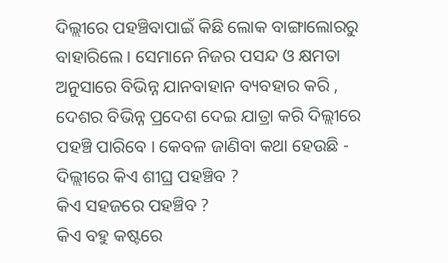ଦିଲ୍ଲୀରେ ପହଞ୍ଚିବାପାଇଁ କିଛି ଲୋକ ବାଙ୍ଗାଲୋରରୁ ବାହାରିଲେ । ସେମାନେ ନିଜର ପସନ୍ଦ ଓ କ୍ଷମତା ଅନୁସାରେ ବିଭିନ୍ନ ଯାନବାହାନ ବ୍ୟବହାର କରି , ଦେଶର ବିଭିନ୍ନ ପ୍ରଦେଶ ଦେଇ ଯାତ୍ରା କରି ଦିଲ୍ଲୀରେ ପହଞ୍ଚି ପାରିବେ । କେବଳ ଜାଣିବା କଥା ହେଉଛି - ଦିଲ୍ଲୀରେ କିଏ ଶୀଘ୍ର ପହଞ୍ଚିବ ?
କିଏ ସହଜରେ ପହଞ୍ଚିବ ?
କିଏ ବହୁ କଷ୍ଟରେ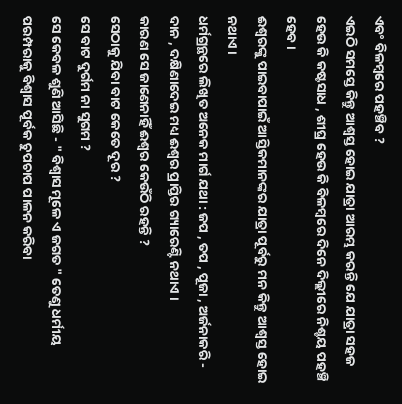ଏବଂ ବିଳମ୍ବରେ ପହଞ୍ଚିବ ?
ଏଇଠି ସମସ୍ତେ କିନ୍ତୁ ଆଶ୍ବସ୍ତ ହୋଇ ଯାତ୍ରା ଆରମ୍ଭ କରନ୍ତି ଯେ ଯାତ୍ରା ସହଜ ହେଉ କି କଷ୍ଟସାଧ , ଶୀଘ୍ର ହେଉ କି ବିଳମ୍ବରେ ଦିନେ ଦିଲ୍ଲୀରେ ନିଶ୍ଚୟ ପହଞ୍ଚି ହେବ ।
ଈଶ୍ବରଙ୍କୁ ପାଇବାପାଇଁ ଆସ୍ତିକମାନଙ୍କର ଯାତ୍ରା ପୂର୍ବରୁ ମନ କିନ୍ତୁ ଆଶ୍ବସ୍ତ ହୋଇ ନଥାଏ ।
ଧର୍ମଗ୍ରନ୍ଥରେ ଲିଖିତ ଅନେକ ମାର୍ଗ ଯଥା : ଜପ , ତପ , ପୂଜା , ଅର୍ଜନାକରି - ଦାନ , ଦକ୍ଷିଣାଦେଇ ମଧ୍ୟ ଈଶ୍ୱର ପ୍ରାପ୍ତିର ଗ୍ୟାରେଣ୍ଟି ନଥାଏ ।
କାରଣ ସେ ଜାଣେନାହିଁ ଈଶ୍ବର କେଉଁଠି ରହନ୍ତି ?
ସେଠାକୁ ଯିବା ବାଟ କେତେ ଦୂର ?
ସେ ବାଟ ଦୁର୍ଗମ ନା ସୁଗମ ?
ସେ କେବଳ ଶୁଣି ଆସିଛି - " ବିଶ୍ୱାସ ମୂଳେ ଏ ଜଗତ " ତେଣୁ ଧର୍ମୀୟ ପରମ୍ପରାକୁ ବିଶ୍ବାସ ପୂର୍ବକ ଚୁପଚାପ ପାଳନ କରିବା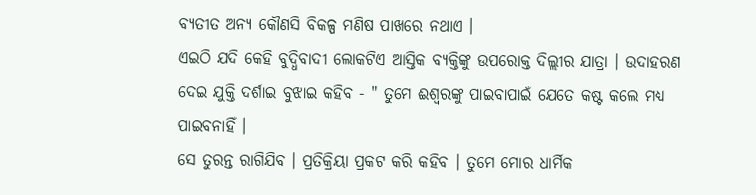ବ୍ୟତୀତ ଅନ୍ୟ କୌଣସି ବିକଳ୍ପ ମଣିଷ ପାଖରେ ନଥାଏ ।
ଏଇଠି ଯଦି କେହି ବୁଦ୍ଧିବାଦୀ ଲୋକଟିଏ ଆସ୍ତିକ ବ୍ୟକ୍ତିଙ୍କୁ ଉପରୋକ୍ତ ଦିଲ୍ଲୀର ଯାତ୍ରା । ଉଦାହରଣ ଦେଇ ଯୁକ୍ତି ଦର୍ଶାଇ ବୁଝାଇ କହିବ - " ତୁମେ ଈଶ୍ବରଙ୍କୁ ପାଇବାପାଇଁ ଯେତେ କଷ୍ଟ କଲେ ମଧ୍ୟ ପାଇବନାହିଁ ।
ସେ ତୁରନ୍ତ ରାଗିଯିବ । ପ୍ରତିକ୍ରିୟା ପ୍ରକଟ କରି କହିବ । ତୁମେ ମୋର ଧାର୍ମିକ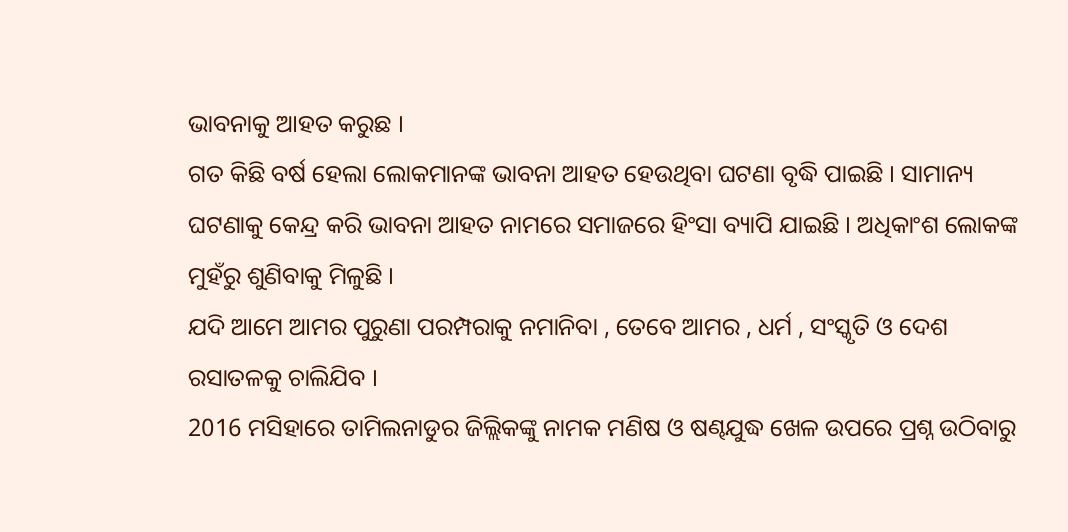ଭାବନାକୁ ଆହତ କରୁଛ ।
ଗତ କିଛି ବର୍ଷ ହେଲା ଲୋକମାନଙ୍କ ଭାବନା ଆହତ ହେଉଥିବା ଘଟଣା ବୃଦ୍ଧି ପାଇଛି । ସାମାନ୍ୟ ଘଟଣାକୁ କେନ୍ଦ୍ର କରି ଭାବନା ଆହତ ନାମରେ ସମାଜରେ ହିଂସା ବ୍ୟାପି ଯାଇଛି । ଅଧିକାଂଶ ଲୋକଙ୍କ ମୁହଁରୁ ଶୁଣିବାକୁ ମିଳୁଛି ।
ଯଦି ଆମେ ଆମର ପୁରୁଣା ପରମ୍ପରାକୁ ନମାନିବା , ତେବେ ଆମର , ଧର୍ମ , ସଂସ୍କୃତି ଓ ଦେଶ ରସାତଳକୁ ଚାଲିଯିବ ।
2016 ମସିହାରେ ତାମିଲନାଡୁର ଜିଲ୍ଲିକଙ୍କୁ ନାମକ ମଣିଷ ଓ ଷଣ୍ଢଯୁଦ୍ଧ ଖେଳ ଉପରେ ପ୍ରଶ୍ନ ଉଠିବାରୁ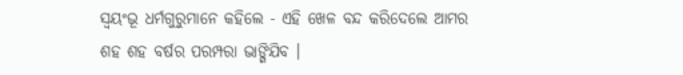ସ୍ବୟଂଭୂ ଧର୍ମଗୁରୁମାନେ କହିଲେ - ଏହି ଖେଳ ବନ୍ଦ କରିଦେଲେ ଆମର ଶହ ଶହ ବର୍ଷର ପରମ୍ପରା ଭାଙ୍ଗିଯିବ ।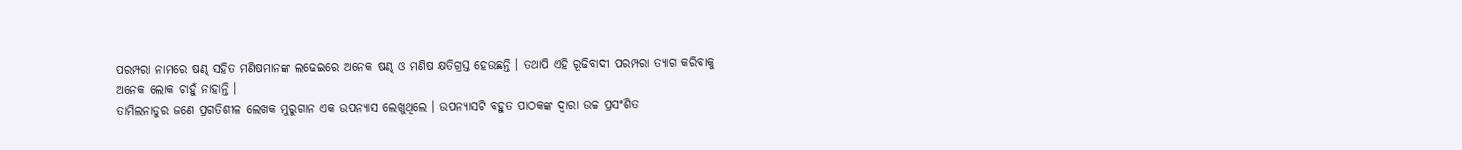ପରମ୍ପରା ନାମରେ ଷଣ୍ଢ ସହିତ ମଣିଷମାନଙ୍କ ଲଢେଇରେ ଅନେକ ଷଣ୍ଢ ଓ ମଣିଷ କ୍ଷତିଗ୍ରସ୍ତ ହେଉଛନ୍ତି । ତଥାପି ଏହି ରୂଢିବାଦୀ ପରମ୍ପରା ତ୍ୟାଗ କରିବାକୁ ଅନେକ ଲୋକ ଚାହୁଁ ନାହାନ୍ତି ।
ତାମିଲନାଡୁର ଜଣେ ପ୍ରଗତିଶୀଳ ଲେଖକ ମୁରୁଗାନ ଏକ ଉପନ୍ୟାସ ଲେଖୁଥିଲେ । ଉପନ୍ୟାସଟି ବହୁତ ପାଠକଙ୍କ ଦ୍ବାରା ଉଚ୍ଚ ପ୍ରସଂଶିତ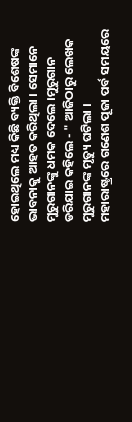ହୋଇଥିଲେ ମଧ୍ୟ କିଛି ବ୍ୟକ୍ତି ବିଶେଷଙ୍କ ଭାବନାକୁ ଆହତ କରିଥିଲା । ସେମାନେ ମୁରୁଗାନଙ୍କୁ ଧମକ ଦେଲେ ।ମୁରୁଗାନ ଡରିଯାଇ କହିଲେ - " ଆଜିଠାରୁ ଲେଖକ ମୁରୁଗାନଙ୍କ ମୃତ୍ୟୁ ଘଟିଲା ।
ମହାରାଷ୍ଟ୍ରରେ ଗଣେଶ ପୂଜା ପର୍ବ ସମୟରେ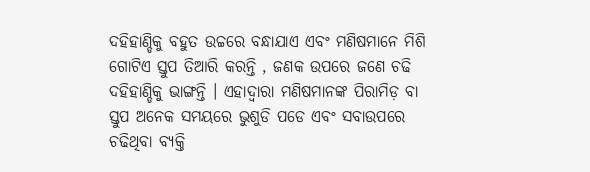ଦହିହାଣ୍ଡିକୁ ବହୁତ ଉଚ୍ଚରେ ବନ୍ଧାଯାଏ ଏବଂ ମଣିଷମାନେ ମିଶି ଗୋଟିଏ ସ୍ତୁପ ତିଆରି କରନ୍ତି , ଜଣକ ଉପରେ ଜଣେ ଚଢି ଦହିହାଣ୍ଡିକୁ ଭାଙ୍ଗନ୍ତି । ଏହାଦ୍ବାରା ମଣିଷମାନଙ୍କ ପିରାମିଡ଼ ବା ସ୍ତୁପ ଅନେକ ସମୟରେ ଭୁଶୁଡି ପଡେ ଏବଂ ସବାଉପରେ ଚଢିଥିବା ବ୍ୟକ୍ତି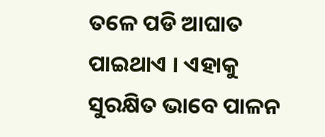ତଳେ ପଡି ଆଘାତ ପାଇଥାଏ । ଏହାକୁ ସୁରକ୍ଷିତ ଭାବେ ପାଳନ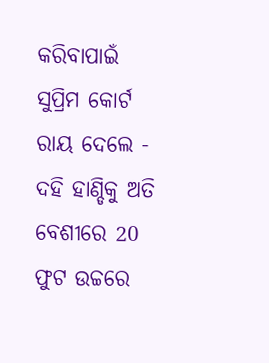କରିବାପାଇଁ ସୁପ୍ରିମ କୋର୍ଟ ରାୟ ଦେଲେ -
ଦହି ହାଣ୍ଡିକୁ ଅତି ବେଶୀରେ 20 ଫୁଟ ଉଚ୍ଚରେ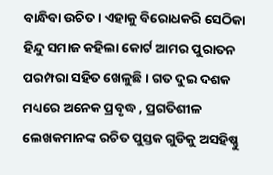ବାନ୍ଧିବା ଉଚିତ । ଏହାକୁ ବିରୋଧକରି ସେଠିକା ହିନ୍ଦୁ ସମାଜ କହିଲା କୋର୍ଟ ଆମର ପୁରାତନ ପରମ୍ପରା ସହିତ ଖେଳୁଛି । ଗତ ଦୁଇ ଦଶକ ମଧ୍ୟରେ ଅନେକ ପ୍ରବୃଦ୍ଧ , ପ୍ରଗତିଶୀଳ ଲେଖକମାନଙ୍କ ରଚିତ ପୁସ୍ତକ ଗୁଡିକୁ ଅସହିଷ୍ଣୁ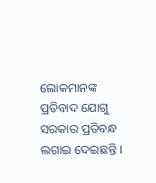ଲୋକମାନଙ୍କ ପ୍ରତିବାଦ ଯୋଗୁ ସରକାର ପ୍ରତିବନ୍ଧ ଲଗାଇ ଦେଇଛନ୍ତି ।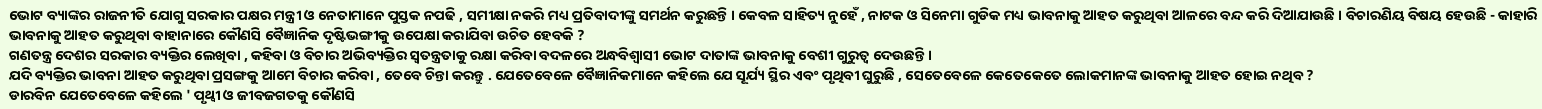ଭୋଟ ବ୍ୟାଙ୍କର ରାଜନୀତି ଯୋଗୁ ସରକାର ପକ୍ଷର ମନ୍ତ୍ରୀ ଓ ନେତାମାନେ ପୁସ୍ତକ ନପଢି , ସମୀକ୍ଷା ନକରି ମଧ୍ୟ ପ୍ରତିବାଦୀଙ୍କୁ ସମର୍ଥନ କରୁଛନ୍ତି । କେବଳ ସାହିତ୍ୟ ନୁହେଁ , ନାଟକ ଓ ସିନେମା ଗୁଡିକ ମଧ୍ୟ ଭାବନାକୁ ଆହତ କରୁଥିବା ଆଳରେ ବନ୍ଦ କରି ଦିଆଯାଉଛି । ବିଚାରଣିୟ ବିଷୟ ହେଉଛି - କାହାରି ଭାବନାକୁ ଆହତ କରୁଥିବା ବାହାନାରେ କୌଣସି ବୈଜ୍ଞାନିକ ଦୃଷ୍ଟିଭଙ୍ଗୀକୁ ଉପେକ୍ଷା କରାଯିବା ଉଚିତ ହେବକି ?
ଗଣତନ୍ତ୍ର ଦେଶର ସରକାର ବ୍ୟକ୍ତିର ଲେଖିବା , କହିବା ଓ ବିଚାର ଅଭିବ୍ୟକ୍ତିର ସ୍ଵତନ୍ତ୍ରତାକୁ ରକ୍ଷା କରିବା ବଦଳରେ ଅନ୍ଧବିଶ୍ବାସୀ ଭୋଟ ଦାତାଙ୍କ ଭାବନାକୁ ବେଶୀ ଗୁରୁତ୍ବ ଦେଉଛନ୍ତି ।
ଯଦି ବ୍ୟକ୍ତିର ଭାବନା ଆହତ କରୁଥିବା ପ୍ରସଙ୍ଗକୁ ଆମେ ବିଚାର କରିବା , ତେବେ ଚିନ୍ତା କରନ୍ତୁ . ଯେତେବେଳେ ବୈଜ୍ଞାନିକମାନେ କହିଲେ ଯେ ସୂର୍ଯ୍ୟ ସ୍ଥିର ଏବଂ ପୃଥିବୀ ଘୁରୁଛି , ସେତେବେଳେ କେତେକେତେ ଲୋକମାନଙ୍କ ଭାବନାକୁ ଆହତ ହୋଇ ନଥିବ ?
ଡାରବିନ ଯେତେବେଳେ କହିଲେ ' ପୃଥ୍ବୀ ଓ ଜୀବଜଗତକୁ କୌଣସି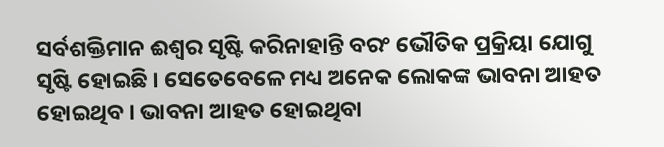ସର୍ବଶକ୍ତିମାନ ଈଶ୍ବର ସୃଷ୍ଟି କରିନାହାନ୍ତି ବରଂ ଭୌତିକ ପ୍ରକ୍ରିୟା ଯୋଗୁ ସୃଷ୍ଟି ହୋଇଛି । ସେତେବେଳେ ମଧ୍ୟ ଅନେକ ଲୋକଙ୍କ ଭାବନା ଆହତ ହୋଇଥିବ । ଭାବନା ଆହତ ହୋଇଥିବା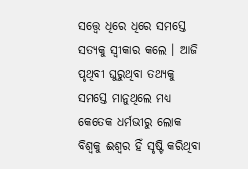ସତ୍ତ୍ୱେ ଧିରେ ଧିରେ ସମସ୍ତେ ସତ୍ୟକୁ ସ୍ବୀକାର କଲେ । ଆଜି ପୃଥିବୀ ଘୁରୁଥିବା ତଥ୍ୟକୁ ସମସ୍ତେ ମାନୁଥିଲେ ମଧ୍ୟ କେତେକ ଧର୍ମଭୀରୁ ଲୋକ ବିଶ୍ବକୁ ଈଶ୍ବର ହିଁ ସୃଷ୍ଟି କରିଥିବା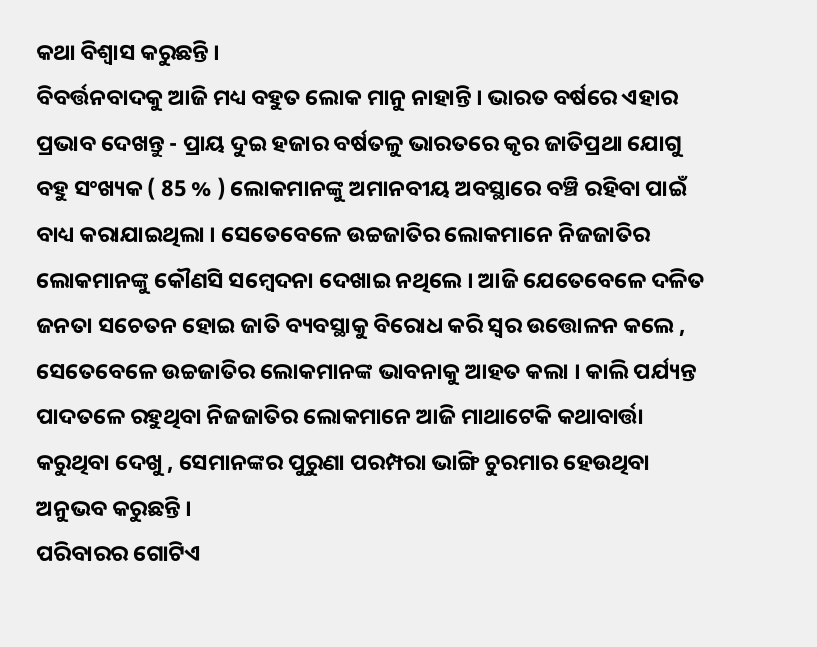କଥା ବିଶ୍ବାସ କରୁଛନ୍ତି ।
ବିବର୍ତ୍ତନବାଦକୁ ଆଜି ମଧ୍ୟ ବହୁତ ଲୋକ ମାନୁ ନାହାନ୍ତି । ଭାରତ ବର୍ଷରେ ଏହାର ପ୍ରଭାବ ଦେଖନ୍ତୁ - ପ୍ରାୟ ଦୁଇ ହଜାର ବର୍ଷତଳୁ ଭାରତରେ କୃର ଜାତିପ୍ରଥା ଯୋଗୁ ବହୁ ସଂଖ୍ୟକ ( 85 % ) ଲୋକମାନଙ୍କୁ ଅମାନବୀୟ ଅବସ୍ଥାରେ ବଞ୍ଚି ରହିବା ପାଇଁ ବାଧ୍ୟ କରାଯାଇଥିଲା । ସେତେବେଳେ ଉଚ୍ଚଜାତିର ଲୋକମାନେ ନିଜଜାତିର ଲୋକମାନଙ୍କୁ କୌଣସି ସମ୍ବେଦନା ଦେଖାଇ ନଥିଲେ । ଆଜି ଯେତେବେଳେ ଦଳିତ ଜନତା ସଚେତନ ହୋଇ ଜାତି ବ୍ୟବସ୍ଥାକୁ ବିରୋଧ କରି ସ୍ବର ଉତ୍ତୋଳନ କଲେ , ସେତେବେଳେ ଉଚ୍ଚଜାତିର ଲୋକମାନଙ୍କ ଭାବନାକୁ ଆହତ କଲା । କାଲି ପର୍ଯ୍ୟନ୍ତ ପାଦତଳେ ରହୁଥିବା ନିଜଜାତିର ଲୋକମାନେ ଆଜି ମାଥାଟେକି କଥାବାର୍ତ୍ତା କରୁଥିବା ଦେଖୁ , ସେମାନଙ୍କର ପୁରୁଣା ପରମ୍ପରା ଭାଙ୍ଗି ଚୁରମାର ହେଉଥିବା ଅନୁଭବ କରୁଛନ୍ତି ।
ପରିବାରର ଗୋଟିଏ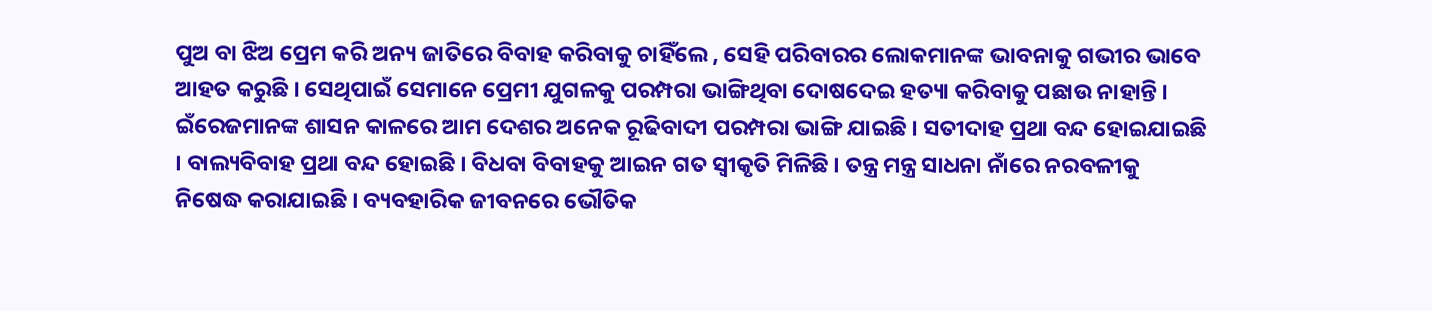ପୁଅ ବା ଝିଅ ପ୍ରେମ କରି ଅନ୍ୟ ଜାତିରେ ବିବାହ କରିବାକୁ ଚାହିଁଲେ , ସେହି ପରିବାରର ଲୋକମାନଙ୍କ ଭାବନାକୁ ଗଭୀର ଭାବେ ଆହତ କରୁଛି । ସେଥିପାଇଁ ସେମାନେ ପ୍ରେମୀ ଯୁଗଳକୁ ପରମ୍ପରା ଭାଙ୍ଗିଥିବା ଦୋଷଦେଇ ହତ୍ୟା କରିବାକୁ ପଛାଉ ନାହାନ୍ତି ।
ଇଁରେଜମାନଙ୍କ ଶାସନ କାଳରେ ଆମ ଦେଶର ଅନେକ ରୂଢିବାଦୀ ପରମ୍ପରା ଭାଙ୍ଗି ଯାଇଛି । ସତୀଦାହ ପ୍ରଥା ବନ୍ଦ ହୋଇଯାଇଛି । ବାଲ୍ୟବିବାହ ପ୍ରଥା ବନ୍ଦ ହୋଇଛି । ବିଧବା ବିବାହକୁ ଆଇନ ଗତ ସ୍ବୀକୃତି ମିଳିଛି । ତନ୍ତ୍ର ମନ୍ତ୍ର ସାଧନା ନାଁରେ ନରବଳୀକୁ ନିଷେଦ୍ଧ କରାଯାଇଛି । ବ୍ୟବହାରିକ ଜୀବନରେ ଭୌତିକ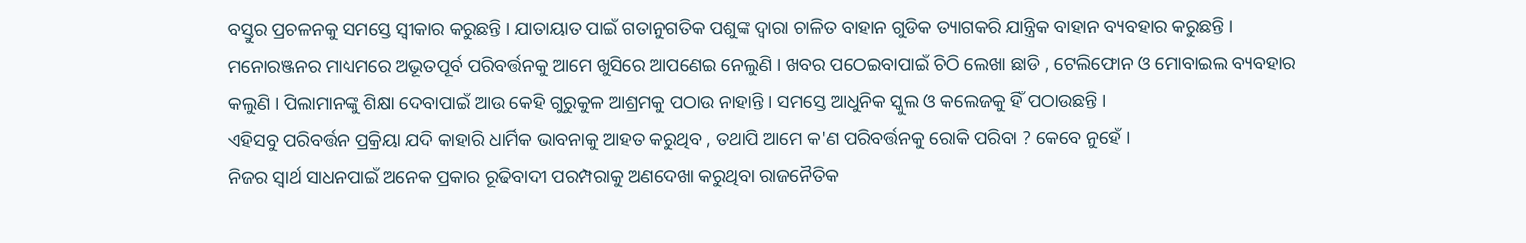ବସ୍ତୁର ପ୍ରଚଳନକୁ ସମସ୍ତେ ସ୍ବୀକାର କରୁଛନ୍ତି । ଯାତାୟାତ ପାଇଁ ଗତାନୁଗତିକ ପଶୁଙ୍କ ଦ୍ବାରା ଚାଳିତ ବାହାନ ଗୁଡିକ ତ୍ୟାଗକରି ଯାନ୍ତ୍ରିକ ବାହାନ ବ୍ୟବହାର କରୁଛନ୍ତି । ମନୋରଞ୍ଜନର ମାଧ୍ୟମରେ ଅଭୂତପୂର୍ବ ପରିବର୍ତ୍ତନକୁ ଆମେ ଖୁସିରେ ଆପଣେଇ ନେଲୁଣି । ଖବର ପଠେଇବାପାଇଁ ଚିଠି ଲେଖା ଛାଡି , ଟେଲିଫୋନ ଓ ମୋବାଇଲ ବ୍ୟବହାର କଲୁଣି । ପିଲାମାନଙ୍କୁ ଶିକ୍ଷା ଦେବାପାଇଁ ଆଉ କେହି ଗୁରୁକୁଳ ଆଶ୍ରମକୁ ପଠାଉ ନାହାନ୍ତି । ସମସ୍ତେ ଆଧୁନିକ ସ୍କୁଲ ଓ କଲେଜକୁ ହିଁ ପଠାଉଛନ୍ତି ।
ଏହିସବୁ ପରିବର୍ତ୍ତନ ପ୍ରକ୍ରିୟା ଯଦି କାହାରି ଧାର୍ମିକ ଭାବନାକୁ ଆହତ କରୁଥିବ , ତଥାପି ଆମେ କ'ଣ ପରିବର୍ତ୍ତନକୁ ରୋକି ପରିବା ? କେବେ ନୁହେଁ ।
ନିଜର ସ୍ବାର୍ଥ ସାଧନପାଇଁ ଅନେକ ପ୍ରକାର ରୂଢିବାଦୀ ପରମ୍ପରାକୁ ଅଣଦେଖା କରୁଥିବା ରାଜନୈତିକ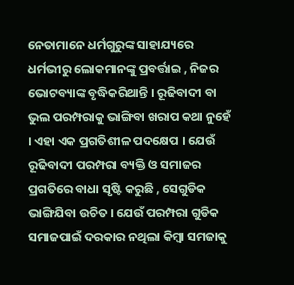ନେତାମାନେ ଧର୍ମଗୁରୁଙ୍କ ସାହାଯ୍ୟରେ ଧର୍ମଭୀରୁ ଲୋକମାନଙ୍କୁ ପ୍ରବର୍ତ୍ତାଇ , ନିଜର ଭୋଟବ୍ୟାଙ୍କ ବୃଦ୍ଧିକରିଥାନ୍ତି । ରୂଢିବାଦୀ ବା ଭୁଲ ପରମ୍ପରାକୁ ଭାଙ୍ଗିବା ଖରାପ କଥା ନୁହେଁ । ଏହା ଏକ ପ୍ରଗତିଶୀଳ ପଦକ୍ଷେପ । ଯେଉଁ ରୂଢିବାଦୀ ପରମ୍ପରା ବ୍ୟକ୍ତି ଓ ସମାଜର ପ୍ରଗତିରେ ବାଧା ସୃଷ୍ଟି କରୁଛି , ସେଗୁଡିକ ଭାଙ୍ଗିଯିବା ଉଚିତ । ଯେଉଁ ପରମ୍ପରା ଗୁଡିକ ସମାଜପାଇଁ ଦରକାର ନଥିଲା କିମ୍ବା ସମଜାକୁ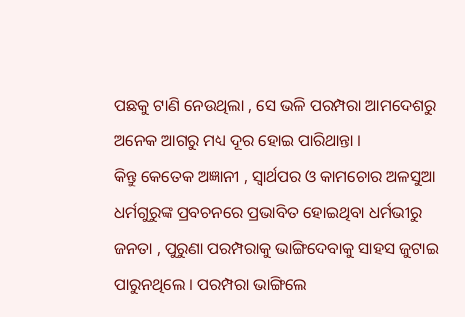ପଛକୁ ଟାଣି ନେଉଥିଲା , ସେ ଭଳି ପରମ୍ପରା ଆମଦେଶରୁ ଅନେକ ଆଗରୁ ମଧ୍ୟ ଦୂର ହୋଇ ପାରିଥାନ୍ତା ।
କିନ୍ତୁ କେତେକ ଅଜ୍ଞାନୀ , ସ୍ବାର୍ଥପର ଓ କାମଚୋର ଅଳସୁଆ ଧର୍ମଗୁରୁଙ୍କ ପ୍ରବଚନରେ ପ୍ରଭାବିତ ହୋଇଥିବା ଧର୍ମଭୀରୁ ଜନତା , ପୁରୁଣା ପରମ୍ପରାକୁ ଭାଙ୍ଗିଦେବାକୁ ସାହସ ଜୁଟାଇ ପାରୁନଥିଲେ । ପରମ୍ପରା ଭାଙ୍ଗିଲେ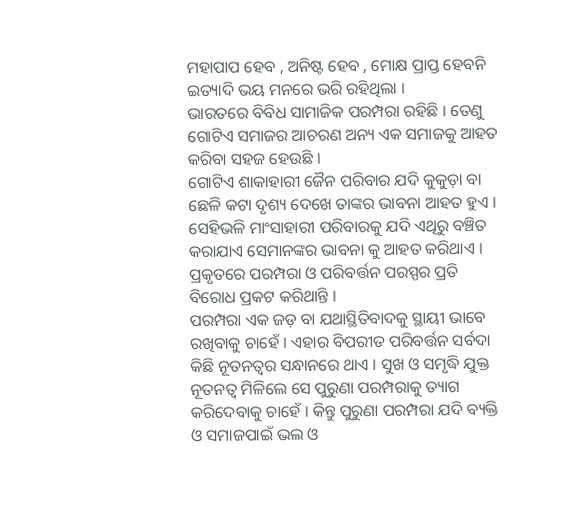ମହାପାପ ହେବ , ଅନିଷ୍ଟ ହେବ , ମୋକ୍ଷ ପ୍ରାପ୍ତ ହେବନି ଇତ୍ୟାଦି ଭୟ ମନରେ ଭରି ରହିଥିଲା ।
ଭାରତରେ ବିବିଧ ସାମାଜିକ ପରମ୍ପରା ରହିଛି । ତେଣୁ ଗୋଟିଏ ସମାଜର ଆଚରଣ ଅନ୍ୟ ଏକ ସମାଜକୁ ଆହତ କରିବା ସହଜ ହେଉଛି ।
ଗୋଟିଏ ଶାକାହାରୀ ଜୈନ ପରିବାର ଯଦି କୁକୁଡ଼ା ବା ଛେଳି କଟା ଦୃଶ୍ୟ ଦେଖେ ତାଙ୍କର ଭାବନା ଆହତ ହୁଏ । ସେହିଭଳି ମାଂସାହାରୀ ପରିବାରକୁ ଯଦି ଏଥିରୁ ବଞ୍ଚିତ କରାଯାଏ ସେମାନଙ୍କର ଭାବନା କୁ ଆହତ କରିଥାଏ ।
ପ୍ରକୃତରେ ପରମ୍ପରା ଓ ପରିବର୍ତ୍ତନ ପରସ୍ପର ପ୍ରତି ବିରୋଧ ପ୍ରକଟ କରିଥାନ୍ତି ।
ପରମ୍ପରା ଏକ ଜଡ଼ ବା ଯଥାସ୍ଥିତିବାଦକୁ ସ୍ଥାୟୀ ଭାବେ ରଖିବାକୁ ଚାହେଁ । ଏହାର ବିପରୀତ ପରିବର୍ତ୍ତନ ସର୍ବଦା କିଛି ନୂତନତ୍ବର ସନ୍ଧାନରେ ଥାଏ । ସୁଖ ଓ ସମୃଦ୍ଧି ଯୁକ୍ତ ନୂତନତ୍ବ ମିଳିଲେ ସେ ପୁରୁଣା ପରମ୍ପରାକୁ ତ୍ୟାଗ କରିଦେବାକୁ ଚାହେଁ । କିନ୍ତୁ ପୁରୁଣା ପରମ୍ପରା ଯଦି ବ୍ୟକ୍ତି ଓ ସମାଜପାଇଁ ଭଲ ଓ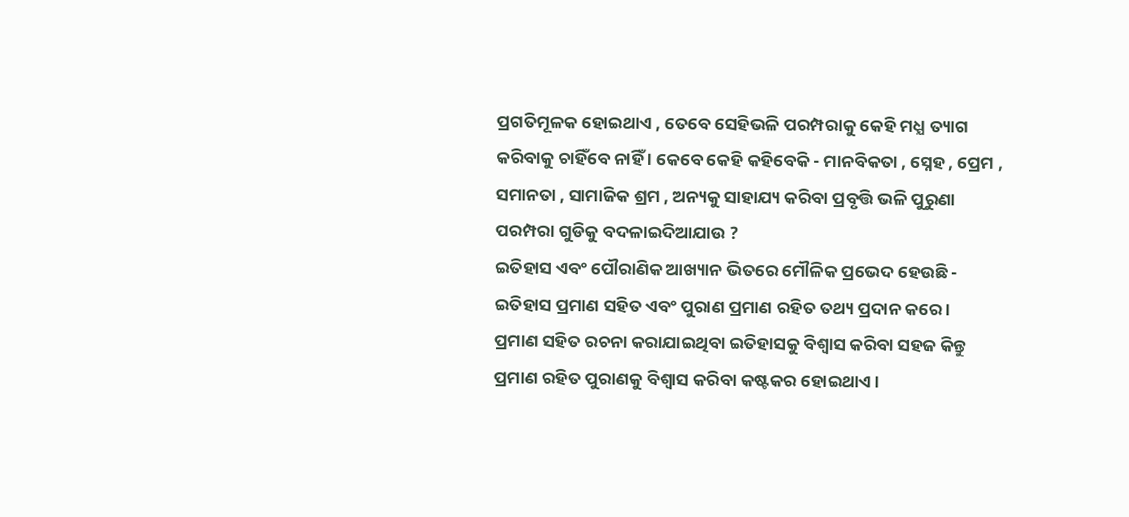ପ୍ରଗତିମୂଳକ ହୋଇଥାଏ , ତେବେ ସେହିଭଳି ପରମ୍ପରାକୁ କେହି ମଧ୍ଯ ତ୍ୟାଗ କରିବାକୁ ଚାହିଁବେ ନାହିଁ । କେବେ କେହି କହିବେକି - ମାନବିକତା , ସ୍ନେହ , ପ୍ରେମ , ସମାନତା , ସାମାଜିକ ଶ୍ରମ , ଅନ୍ୟକୁ ସାହାଯ୍ୟ କରିବା ପ୍ରବୃତ୍ତି ଭଳି ପୁରୁଣା ପରମ୍ପରା ଗୁଡିକୁ ବଦଳାଇଦିଆଯାଉ ?
ଇତିହାସ ଏବଂ ପୌରାଣିକ ଆଖ୍ୟାନ ଭିତରେ ମୌଳିକ ପ୍ରଭେଦ ହେଉଛି - ଇତିହାସ ପ୍ରମାଣ ସହିତ ଏବଂ ପୁରାଣ ପ୍ରମାଣ ରହିତ ତଥ୍ୟ ପ୍ରଦାନ କରେ ।
ପ୍ରମାଣ ସହିତ ରଚନା କରାଯାଇଥିବା ଇତିହାସକୁ ବିଶ୍ବାସ କରିବା ସହଜ କିନ୍ତୁ ପ୍ରମାଣ ରହିତ ପୁରାଣକୁ ବିଶ୍ବାସ କରିବା କଷ୍ଟକର ହୋଇଥାଏ ।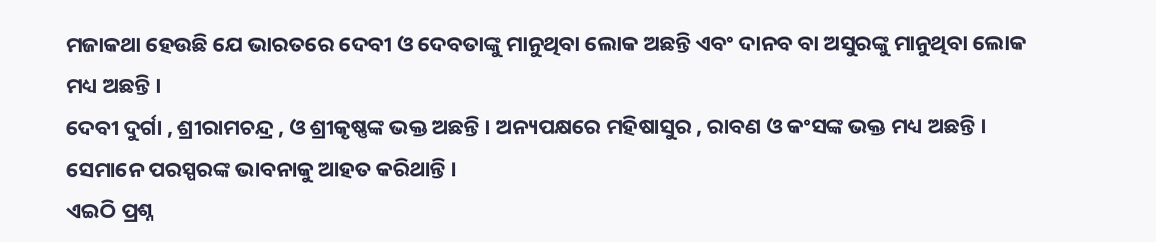ମଜାକଥା ହେଉଛି ଯେ ଭାରତରେ ଦେବୀ ଓ ଦେବତାଙ୍କୁ ମାନୁଥିବା ଲୋକ ଅଛନ୍ତି ଏବଂ ଦାନବ ବା ଅସୁରଙ୍କୁ ମାନୁଥିବା ଲୋକ ମଧ୍ୟ ଅଛନ୍ତି ।
ଦେବୀ ଦୁର୍ଗା , ଶ୍ରୀରାମଚନ୍ଦ୍ର , ଓ ଶ୍ରୀକୃଷ୍ଣଙ୍କ ଭକ୍ତ ଅଛନ୍ତି । ଅନ୍ୟପକ୍ଷରେ ମହିଷାସୁର , ରାବଣ ଓ କଂସଙ୍କ ଭକ୍ତ ମଧ୍ୟ ଅଛନ୍ତି । ସେମାନେ ପରସ୍ପରଙ୍କ ଭାବନାକୁ ଆହତ କରିଥାନ୍ତି ।
ଏଇଠି ପ୍ରଶ୍ନ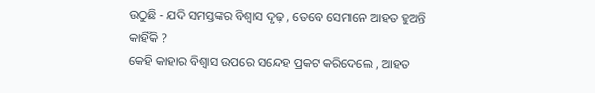ଉଠୁଛି - ଯଦି ସମସ୍ତଙ୍କର ବିଶ୍ବାସ ଦୃଢ଼ , ତେବେ ସେମାନେ ଆହତ ହୁଅନ୍ତି କାହିଁକି ?
କେହି କାହାର ବିଶ୍ଵାସ ଉପରେ ସନ୍ଦେହ ପ୍ରକଟ କରିଦେଲେ , ଆହତ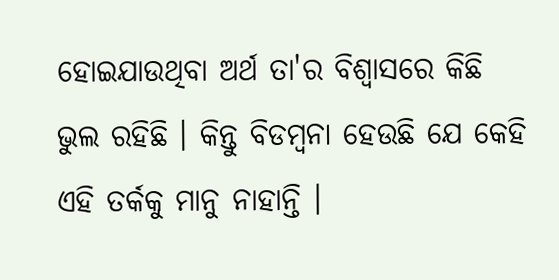ହୋଇଯାଉଥିବା ଅର୍ଥ ତା'ର ବିଶ୍ବାସରେ କିଛି ଭୁଲ ରହିଛି । କିନ୍ତୁ ବିଡମ୍ବନା ହେଉଛି ଯେ କେହି ଏହି ତର୍କକୁ ମାନୁ ନାହାନ୍ତି ।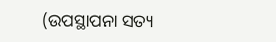(ଉପସ୍ଥାପନା ସତ୍ୟ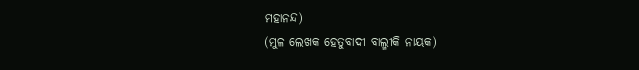ମହାନନ୍ଦ)
(ମୁଳ ଲେଖକ ହେତୁବାଦୀ ବାଲ୍ମୀକି ନାୟକ)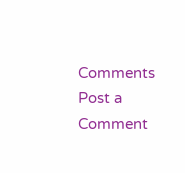Comments
Post a Comment